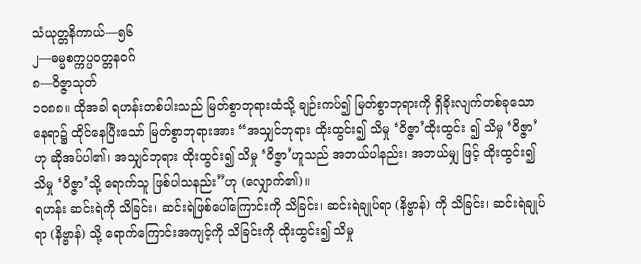သံယုတ္တနိကာယ်—၅၆
၂—ဓမ္မစက္ကပ္ပဝတ္တနဝဂ်
၈—ဝိဇ္ဇာသုတ်
၁ဝ၈၈။ ထိုအခါ ရဟန်းတစ်ပါးသည် မြတ်စွာဘုရားထံသို့ ချဉ်းကပ်၍ မြတ်စွာဘုရားကို ရှိခိုးလျက်တစ်ခုသော နေရာ၌ ထိုင်နေပြီးသော် မြတ်စွာဘုရားအား “အသျှင်ဘုရား ထိုးထွင်း၍ သိမှု ‘ဝိဇ္ဇာ’ထိုးထွင်း ၍ သိမှု ‘ဝိဇ္ဇာ’ဟု ဆိုအပ်ပါ၏၊ အသျှင်ဘုရား ထိုးထွင်း၍ သိမှု ‘ဝိဇ္ဇာ’ဟူသည် အဘယ်ပါနည်း၊ အဘယ်မျှ ဖြင့် ထိုးထွင်း၍ သိမှု ‘ဝိဇ္ဇာ’သို့ ရောက်သူ ဖြစ်ပါသနည်း”ဟု (လျှောက်၏)။
ရဟန်း ဆင်းရဲကို သိခြင်း၊ ဆင်းရဲဖြစ်ပေါ်ကြောင်းကို သိခြင်း၊ ဆင်းရဲချုပ်ရာ (နိဗ္ဗာန်) ကို သိခြင်း၊ ဆင်းရဲချုပ်ရာ (နိဗ္ဗာန်) သို့ ရောက်ကြောင်းအကျင့်ကို သိခြင်းကို ထိုးထွင်း၍ သိမှု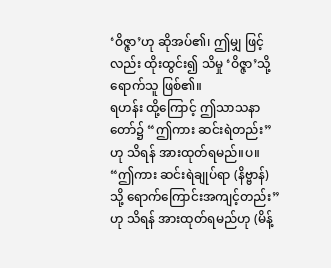‘ဝိဇ္ဇာ’ဟု ဆိုအပ်၏၊ ဤမျှ ဖြင့်လည်း ထိုးထွင်း၍ သိမှု ‘ဝိဇ္ဇာ’သို့ ရောက်သူ ဖြစ်၏။
ရဟန်း ထို့ကြောင့် ဤသာသနာတော်၌ “ဤကား ဆင်းရဲတည်း”ဟု သိရန် အားထုတ်ရမည်။ပ။
“ဤကား ဆင်းရဲချုပ်ရာ (နိဗ္ဗာန်) သို့ ရောက်ကြောင်းအကျင့်တည်း”ဟု သိရန် အားထုတ်ရမည်ဟု (မိန့်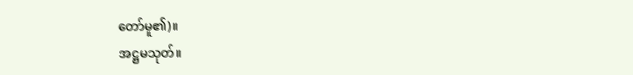တော်မူ၏)။
အဋ္ဌမသုတ်။